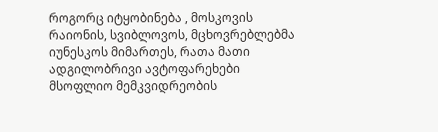როგორც იტყობინება , მოსკოვის რაიონის, სვიბლოვოს, მცხოვრებლებმა იუნესკოს მიმართეს, რათა მათი ადგილობრივი ავტოფარეხები მსოფლიო მემკვიდრეობის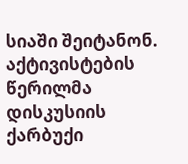სიაში შეიტანონ.
აქტივისტების წერილმა დისკუსიის ქარბუქი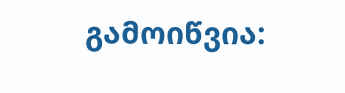გამოიწვია: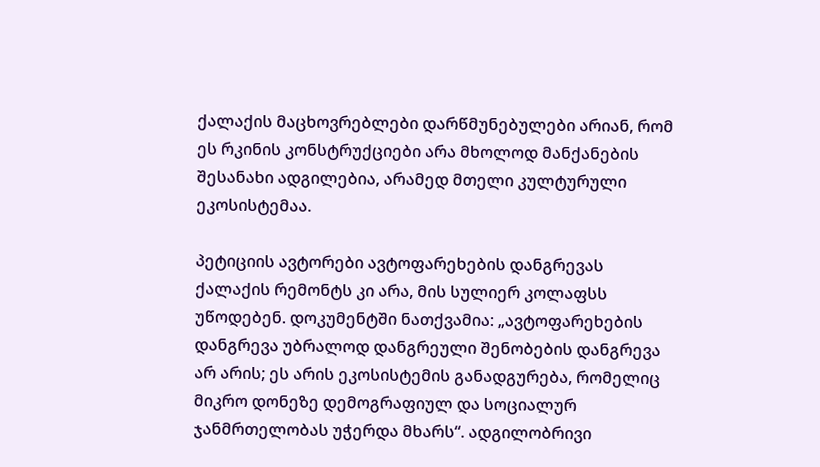ქალაქის მაცხოვრებლები დარწმუნებულები არიან, რომ ეს რკინის კონსტრუქციები არა მხოლოდ მანქანების შესანახი ადგილებია, არამედ მთელი კულტურული ეკოსისტემაა.

პეტიციის ავტორები ავტოფარეხების დანგრევას ქალაქის რემონტს კი არა, მის სულიერ კოლაფსს უწოდებენ. დოკუმენტში ნათქვამია: „ავტოფარეხების დანგრევა უბრალოდ დანგრეული შენობების დანგრევა არ არის; ეს არის ეკოსისტემის განადგურება, რომელიც მიკრო დონეზე დემოგრაფიულ და სოციალურ ჯანმრთელობას უჭერდა მხარს“. ადგილობრივი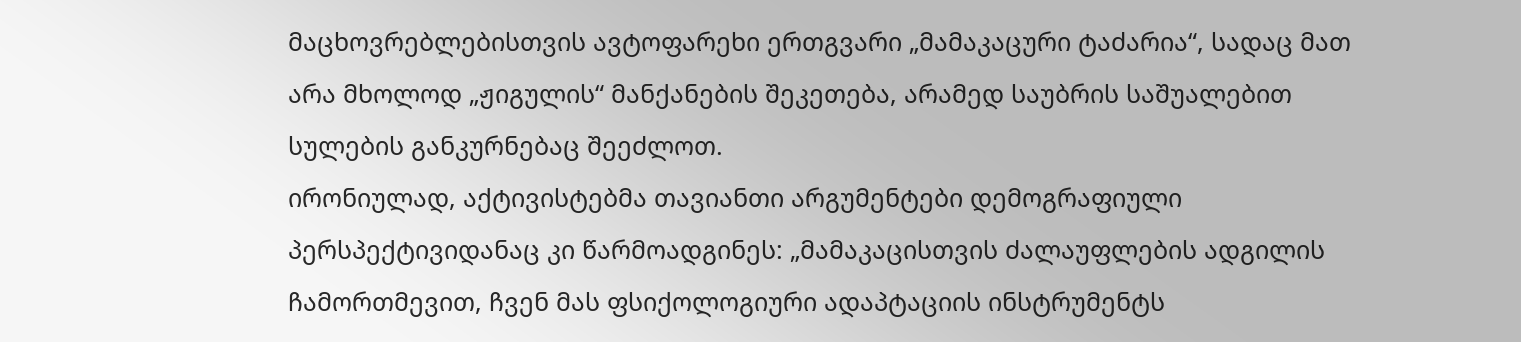მაცხოვრებლებისთვის ავტოფარეხი ერთგვარი „მამაკაცური ტაძარია“, სადაც მათ არა მხოლოდ „ჟიგულის“ მანქანების შეკეთება, არამედ საუბრის საშუალებით სულების განკურნებაც შეეძლოთ.
ირონიულად, აქტივისტებმა თავიანთი არგუმენტები დემოგრაფიული პერსპექტივიდანაც კი წარმოადგინეს: „მამაკაცისთვის ძალაუფლების ადგილის ჩამორთმევით, ჩვენ მას ფსიქოლოგიური ადაპტაციის ინსტრუმენტს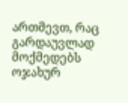ართმევთ, რაც გარდაუვლად მოქმედებს ოჯახურ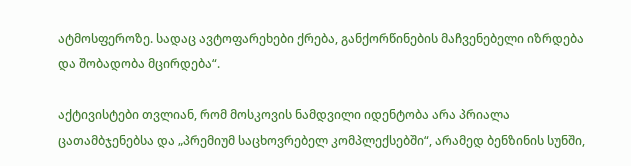ატმოსფეროზე. სადაც ავტოფარეხები ქრება, განქორწინების მაჩვენებელი იზრდება და შობადობა მცირდება“.

აქტივისტები თვლიან, რომ მოსკოვის ნამდვილი იდენტობა არა პრიალა ცათამბჯენებსა და „პრემიუმ საცხოვრებელ კომპლექსებში“, არამედ ბენზინის სუნში,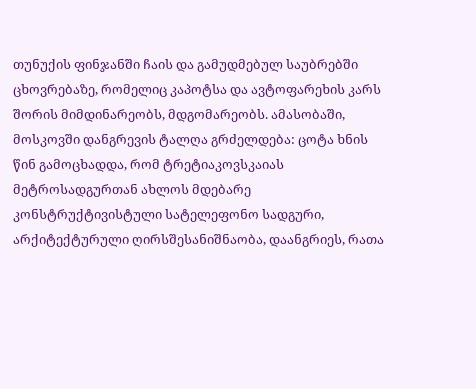თუნუქის ფინჯანში ჩაის და გამუდმებულ საუბრებში ცხოვრებაზე, რომელიც კაპოტსა და ავტოფარეხის კარს შორის მიმდინარეობს, მდგომარეობს. ამასობაში, მოსკოვში დანგრევის ტალღა გრძელდება: ცოტა ხნის წინ გამოცხადდა, რომ ტრეტიაკოვსკაიას მეტროსადგურთან ახლოს მდებარე კონსტრუქტივისტული სატელეფონო სადგური, არქიტექტურული ღირსშესანიშნაობა, დაანგრიეს, რათა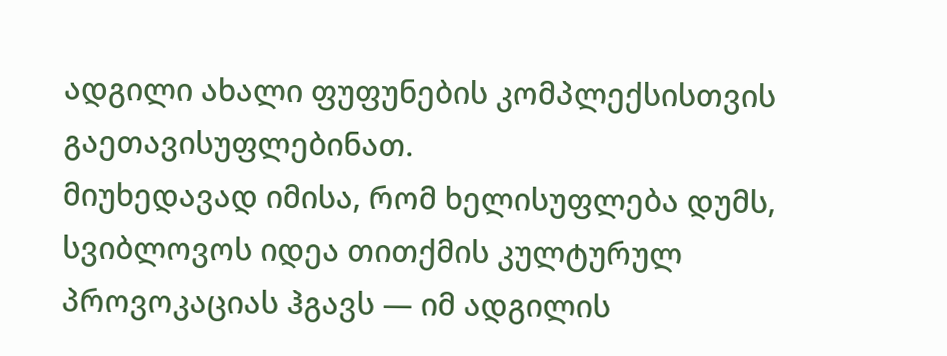ადგილი ახალი ფუფუნების კომპლექსისთვის გაეთავისუფლებინათ.
მიუხედავად იმისა, რომ ხელისუფლება დუმს, სვიბლოვოს იდეა თითქმის კულტურულ პროვოკაციას ჰგავს — იმ ადგილის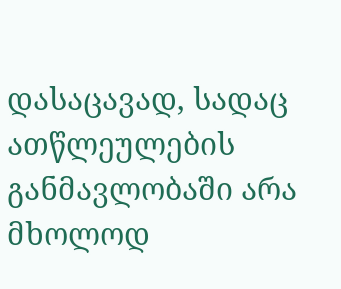დასაცავად, სადაც ათწლეულების განმავლობაში არა მხოლოდ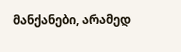მანქანები, არამედ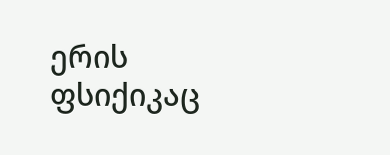ერის ფსიქიკაც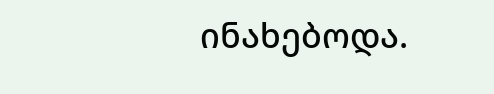ინახებოდა.